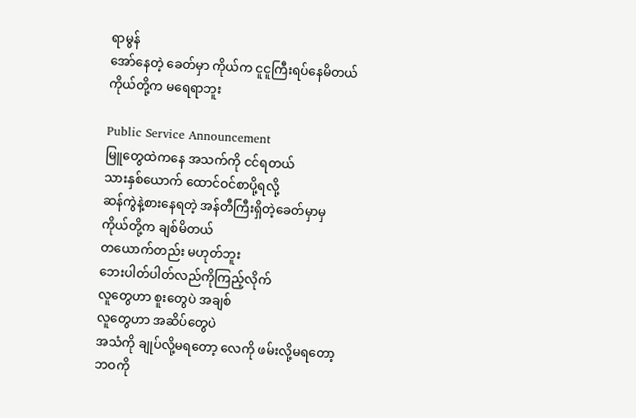ရာမွန်
အော်နေတဲ့ ခေတ်မှာ ကိုယ်က ငူငူကြီးရပ်နေမိတယ်
ကိုယ်တို့က မရေရာဘူး

Public Service Announcement
မြူတွေထဲကနေ အသက်ကို ငင်ရတယ်
သားနှစ်ယောက် ထောင်ဝင်စာပို့ရလို့
ဆန်ကွဲနဲ့စားနေရတဲ့ အန်တီကြီးရှိတဲ့ခေတ်မှာမှ
ကိုယ်တို့က ချစ်မိတယ်
တယောက်တည်း မဟုတ်ဘူး
ဘေးပါတ်ပါတ်လည်ကိုကြည့်လိုက်
လူတွေဟာ စူးတွေပဲ အချစ်
လူတွေဟာ အဆိပ်တွေပဲ
အသံကို ချုပ်လို့မရတော့ လေကို ဖမ်းလို့မရတော့
ဘဝကို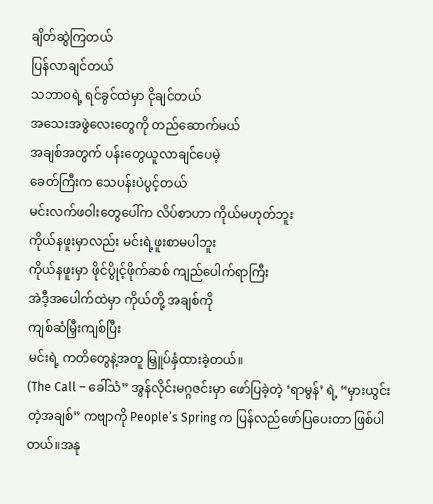ချိတ်ဆွဲကြတယ်
ပြန်လာချင်တယ်
သဘာဝရဲ့ ရင်ခွင်ထဲမှာ ငိုချင်တယ်
အသေးအဖွဲလေးတွေကို တည်ဆောက်မယ်
အချစ်အတွက် ပန်းတွေယူလာချင်ပေမဲ့
ခေတ်ကြီးက သေပန်းပဲပွင့်တယ်
မင်းလက်ဖဝါးတွေပေါ်က လိပ်စာဟာ ကိုယ်မဟုတ်ဘူး
ကိုယ်နဖူးမှာလည်း မင်းရဲ့ဖူးစာမပါဘူး
ကိုယ်နဖူးမှာ ဖိုင်ပွိုင့်ဖိုက်ဆစ် ကျည်ပေါက်ရာကြီး
အဲဒီ့အပေါက်ထဲမှာ ကိုယ်တို့ အချစ်ကို
ကျစ်ဆံမြှီးကျစ်ပြီး
မင်းရဲ့ ကတိတွေနဲ့အတူ မြှူပ်နှံထားခဲ့တယ်။
(The Call – ခေါ်သံ” အွန်လိုင်းမဂ္ဂဇင်းမှာ ဖော်ပြခဲ့တဲ့ ‘ရာမွန်’ ရဲ့ “မှားယွင်းတဲ့အချစ်” ကဗျာကို People’s Spring က ပြန်လည်ဖော်ပြပေးတာ ဖြစ်ပါတယ်။အနု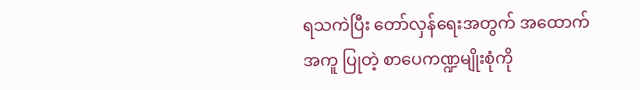ရသကဲပြီး တော်လှန်ရေးအတွက် အထောက်အကူ ပြုတဲ့ စာပေကဏ္ဍမျိုးစုံကို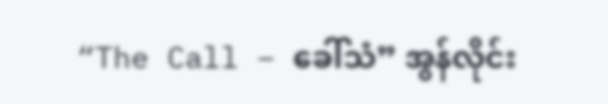“The Call – ခေါ်သံ” အွန်လိုင်း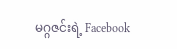မဂ္ဂဇင်းရဲ့ Facebook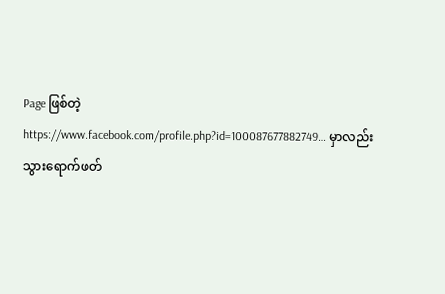Page ဖြစ်တဲ့ https://www.facebook.com/profile.php?id=100087677882749… မှာလည်းသွားရောက်ဖတ်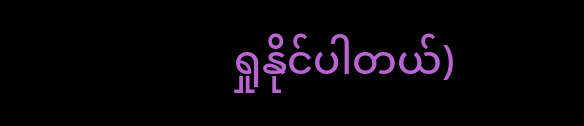ရှုနိုင်ပါတယ်)